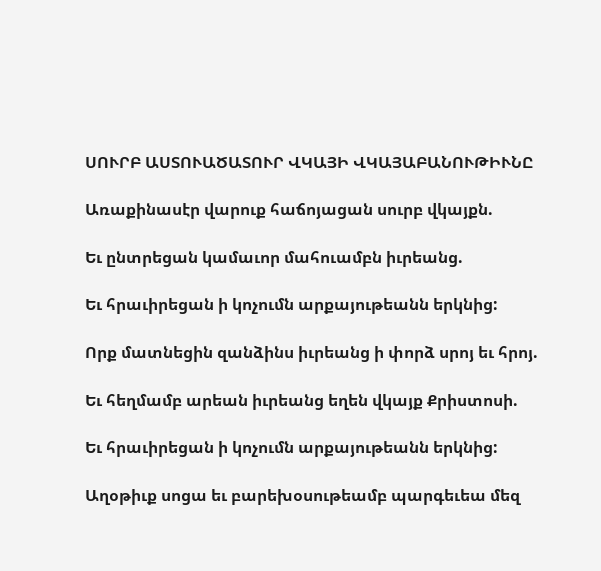ՍՈՒՐԲ ԱՍՏՈՒԱԾԱՏՈՒՐ ՎԿԱՅԻ ՎԿԱՅԱԲԱՆՈՒԹԻՒՆԸ

Առաքինասէր վարուք հաճոյացան սուրբ վկայքն.

Եւ ընտրեցան կամաւոր մահուամբն իւրեանց.

Եւ հրաւիրեցան ի կոչումն արքայութեանն երկնից:

Որք մատնեցին զանձինս իւրեանց ի փորձ սրոյ եւ հրոյ.

Եւ հեղմամբ արեան իւրեանց եղեն վկայք Քրիստոսի.

Եւ հրաւիրեցան ի կոչումն արքայութեանն երկնից:

Աղօթիւք սոցա եւ բարեխօսութեամբ պարգեւեա մեզ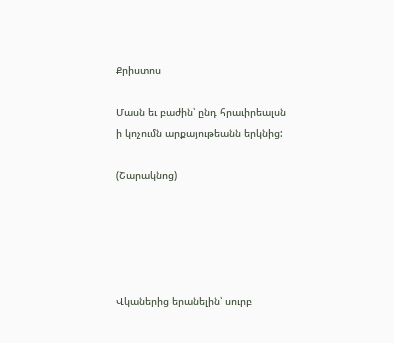Քրիստոս

Մասն եւ բաժին՝ ընդ հրաւիրեալսն ի կոչումն արքայութեանն երկնից:

(Շարակնոց)





Վկաներից երանելին՝ սուրբ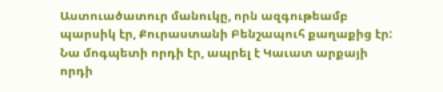Աստուածատուր մանուկը, որն ազգութեամբ պարսիկ էր, Քուրաստանի Բենշապուհ քաղաքից էր: Նա մոգպետի որդի էր, ապրել է Կաւատ արքայի որդի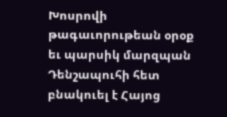Խոսրովի թագաւորութեան օրօք եւ պարսիկ մարզպան Դենշապուհի հետ բնակուել է Հայոց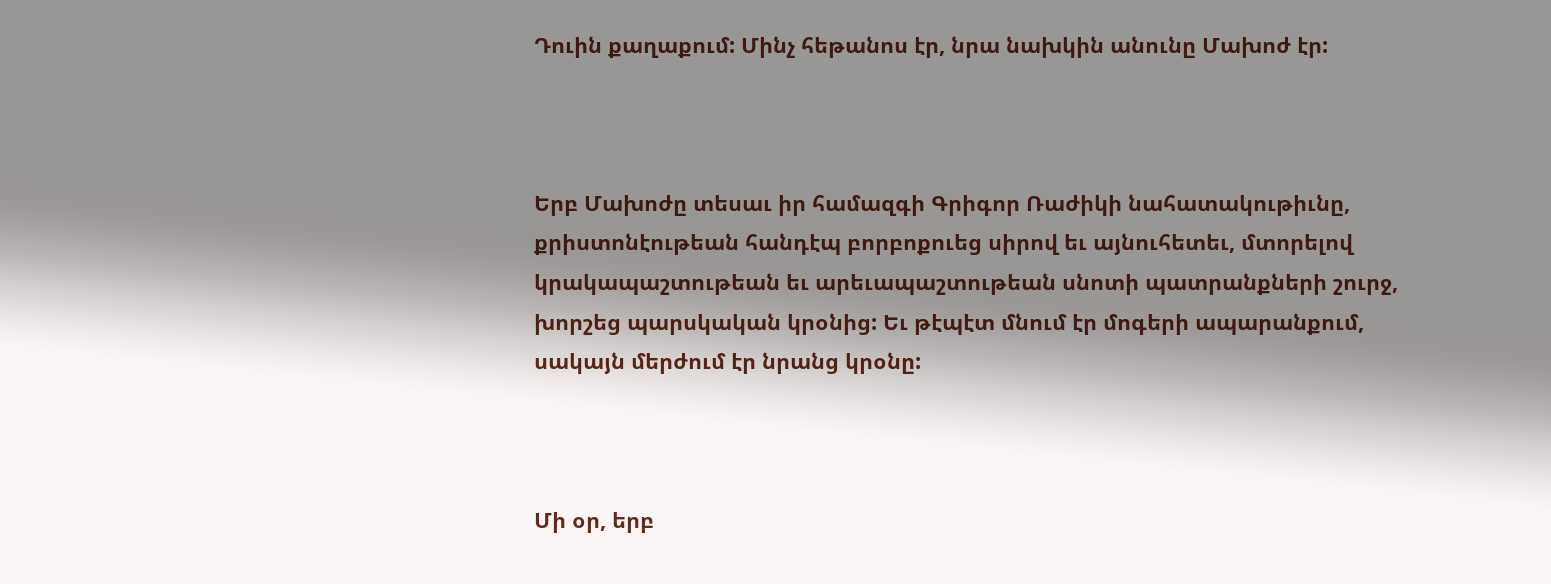Դուին քաղաքում: Մինչ հեթանոս էր, նրա նախկին անունը Մախոժ էր:



Երբ Մախոժը տեսաւ իր համազգի Գրիգոր Ռաժիկի նահատակութիւնը, քրիստոնէութեան հանդէպ բորբոքուեց սիրով եւ այնուհետեւ, մտորելով կրակապաշտութեան եւ արեւապաշտութեան սնոտի պատրանքների շուրջ, խորշեց պարսկական կրօնից: Եւ թէպէտ մնում էր մոգերի ապարանքում, սակայն մերժում էր նրանց կրօնը:



Մի օր, երբ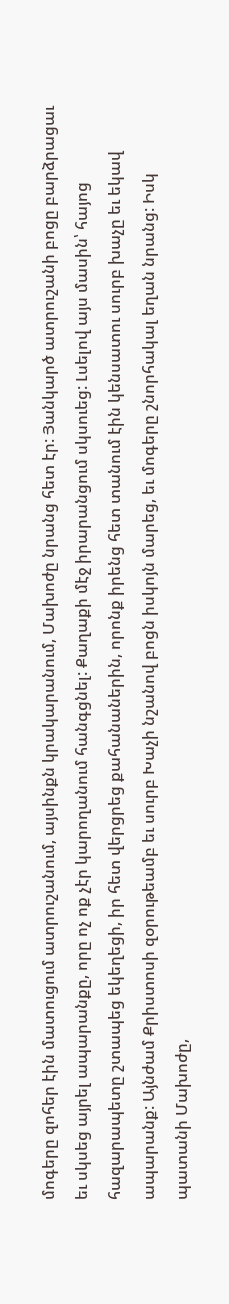մոգերը զոհեր էին մատուցում ատրուշանում, այսինքն կրակարանում, Մախոժը նրանց հետ էր: Յանկարծ ատրուշանի բոցը բարձրացաւ եւ սկսեց այրել ապարանքը, որը ոչ ոք չէր կարողանում հանգցնել: Քաղաքի մէջ իրարանցում սկսուեց: Լսելով այս մասին՝ հայոց հազարապետը շտապեց եկեղեցի, իր հետ վերցրեց քահանաներին, որոնք իրենց հետ տանում էին կենսատու սուրբ խաչը եւ եկավ ապարանք: Այնժամ Քրիստոսի զօրութեամբ եւ սուրբ Խաչի նշանով բոցն իսկոյն մարեց, եւ մոգերը շնորհակալ եղան նրանց: Իսկ պատանի Մախոժը,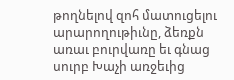թողնելով զոհ մատուցելու արարողութիւնը, ձեռքն առաւ բուրվառը եւ գնաց սուրբ Խաչի առջեւից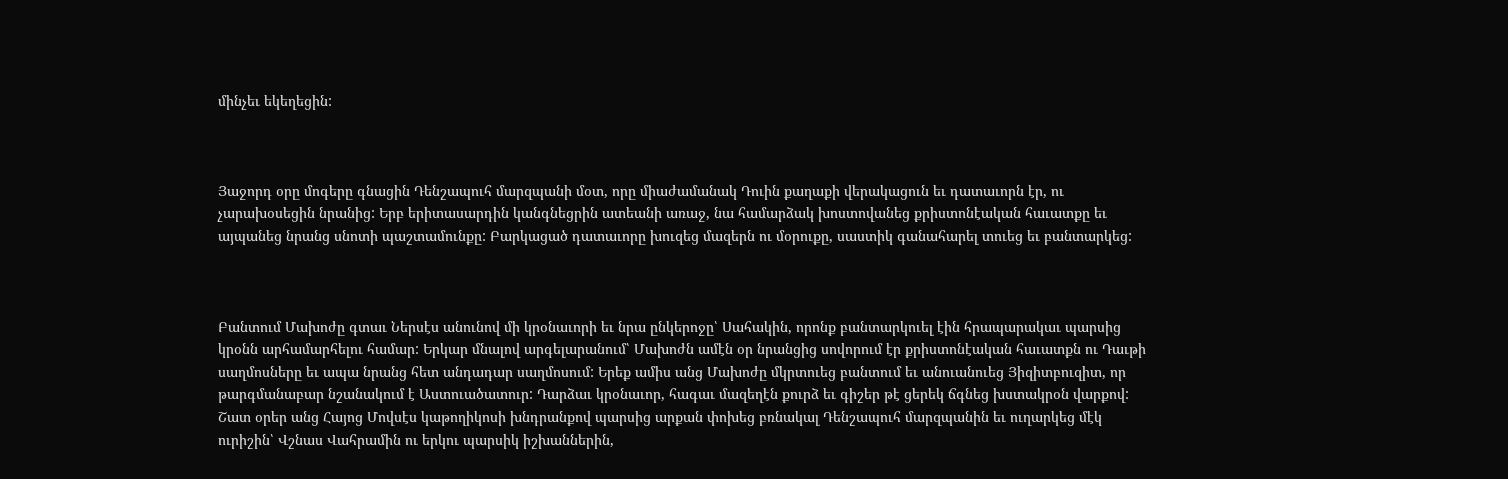մինչեւ եկեղեցին:



Յաջորդ օրը մոգերը գնացին Դենշապուհ մարզպանի մօտ, որը միաժամանակ Դուին քաղաքի վերակացուն եւ դատաւորն էր, ու չարախօսեցին նրանից: Երբ երիտասարդին կանգնեցրին ատեանի առաջ, նա համարձակ խոստովանեց քրիստոնէական հաւատքը եւ այպանեց նրանց սնոտի պաշտամունքը: Բարկացած դատաւորը խուզեց մազերն ու մօրուքը, սաստիկ գանահարել տուեց եւ բանտարկեց:



Բանտում Մախոժը գտաւ Ներսէս անունով մի կրօնաւորի եւ նրա ընկերոջը՝ Սահակին, որոնք բանտարկուել էին հրապարակաւ պարսից կրօնն արհամարհելու համար: Երկար մնալով արգելարանում՝ Մախոժն ամէն օր նրանցից սովորում էր քրիստոնէական հաւատքն ու Դաւթի սաղմոսները եւ ապա նրանց հետ անդադար սաղմոսում: Երեք ամիս անց Մախոժը մկրտուեց բանտում եւ անուանուեց Յիզիտբուզիտ, որ թարգմանաբար նշանակում է Աստուածատուր: Դարձաւ կրօնաւոր, հագաւ մազեղէն քուրձ եւ գիշեր թէ ցերեկ ճգնեց խստակրօն վարքով: Շատ օրեր անց Հայոց Մովսէս կաթողիկոսի խնդրանքով պարսից արքան փոխեց բռնակալ Դենշապուհ մարզպանին եւ ուղարկեց մէկ ուրիշին՝ Վշնաս Վահրամին ու երկու պարսիկ իշխաններին,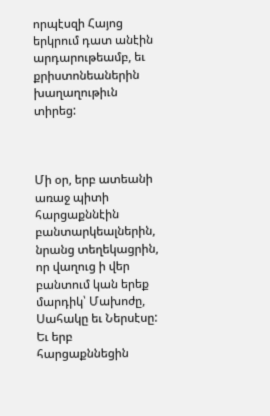որպէսզի Հայոց երկրում դատ անէին արդարութեամբ, եւ քրիստոնեաներին խաղաղութիւն տիրեց:



Մի օր, երբ ատեանի առաջ պիտի հարցաքննէին բանտարկեալներին, նրանց տեղեկացրին, որ վաղուց ի վեր բանտում կան երեք մարդիկ՝ Մախոժը, Սահակը եւ Ներսէսը: Եւ երբ հարցաքննեցին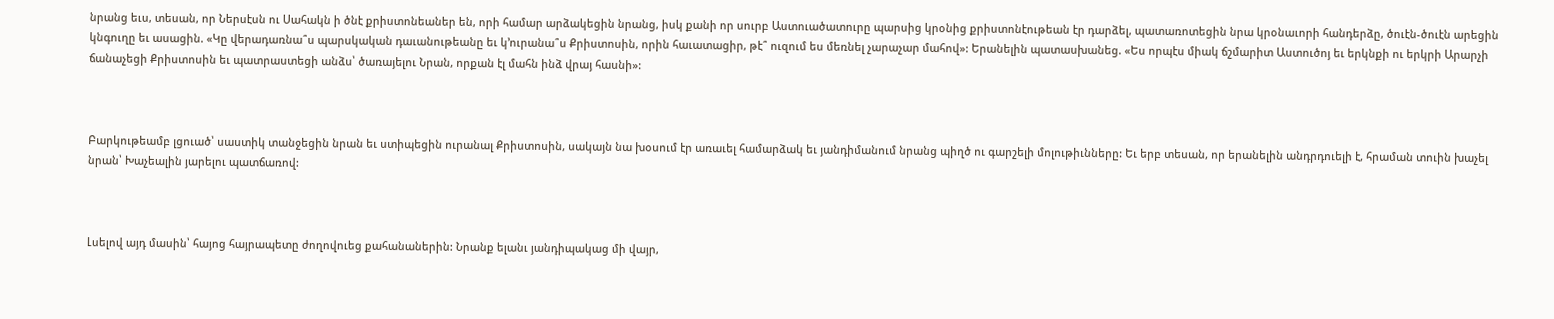նրանց եւս, տեսան, որ Ներսէսն ու Սահակն ի ծնէ քրիստոնեաներ են, որի համար արձակեցին նրանց, իսկ քանի որ սուրբ Աստուածատուրը պարսից կրօնից քրիստոնէութեան էր դարձել, պատառոտեցին նրա կրօնաւորի հանդերձը, ծուէն-ծուէն արեցին կնգուղը եւ ասացին. «Կը վերադառնա՞ս պարսկական դաւանութեանը եւ կ՚ուրանա՞ս Քրիստոսին, որին հաւատացիր, թէ՞ ուզում ես մեռնել չարաչար մահով»: Երանելին պատասխանեց. «Ես որպէս միակ ճշմարիտ Աստուծոյ եւ երկնքի ու երկրի Արարչի ճանաչեցի Քրիստոսին եւ պատրաստեցի անձս՝ ծառայելու Նրան, որքան էլ մահն ինձ վրայ հասնի»:



Բարկութեամբ լցուած՝ սաստիկ տանջեցին նրան եւ ստիպեցին ուրանալ Քրիստոսին, սակայն նա խօսում էր առաւել համարձակ եւ յանդիմանում նրանց պիղծ ու գարշելի մոլութիւնները: Եւ երբ տեսան, որ երանելին անդրդուելի է, հրաման տուին խաչել նրան՝ Խաչեալին յարելու պատճառով:



Լսելով այդ մասին՝ հայոց հայրապետը ժողովուեց քահանաներին: Նրանք ելանւ յանդիպակաց մի վայր,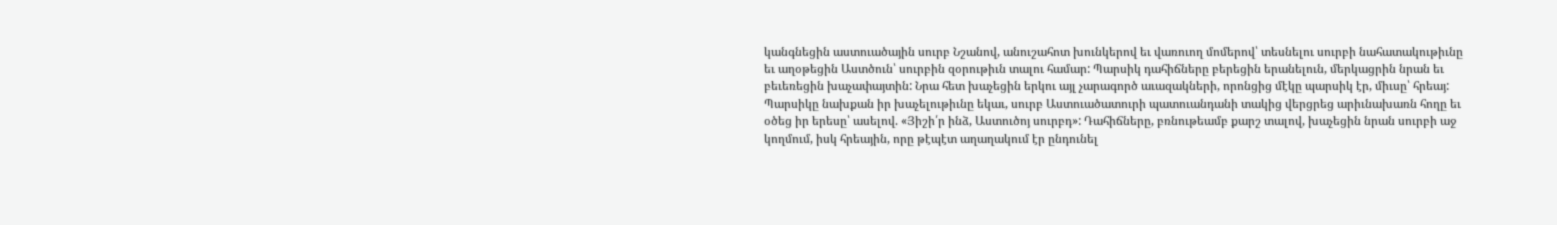կանգնեցին աստուածային սուրբ Նշանով, անուշահոտ խունկերով եւ վառուող մոմերով՝ տեսնելու սուրբի նահատակութիւնը եւ աղօթեցին Աստծուն՝ սուրբին զօրութիւն տալու համար: Պարսիկ դահիճները բերեցին երանելուն, մերկացրին նրան եւ բեւեռեցին խաչափայտին: Նրա հետ խաչեցին երկու այլ չարագործ աւազակների, որոնցից մէկը պարսիկ էր, միւսը՝ հրեայ: Պարսիկը նախքան իր խաչելութիւնը եկաւ, սուրբ Աստուածատուրի պատուանդանի տակից վերցրեց արիւնախառն հողը եւ օծեց իր երեսը՝ ասելով. «Յիշի՛ր ինձ, Աստուծոյ սուրբդ»: Դահիճները, բռնութեամբ քարշ տալով, խաչեցին նրան սուրբի աջ կողմում, իսկ հրեային, որը թէպէտ աղաղակում էր ընդունել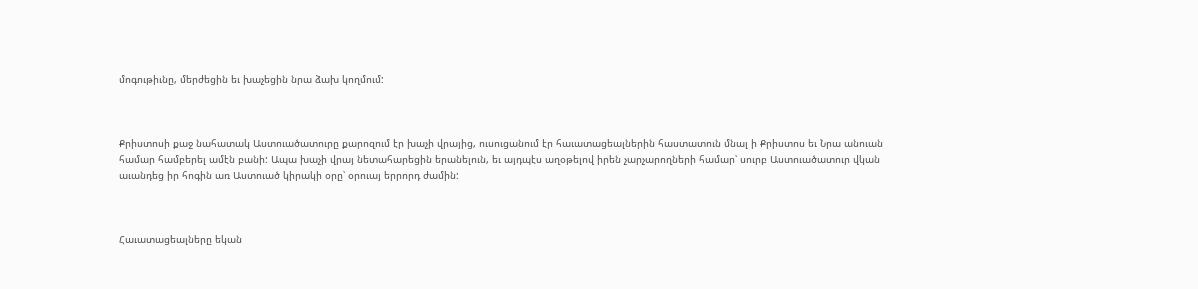մոգութիւնը, մերժեցին եւ խաչեցին նրա ձախ կողմում:



Քրիստոսի քաջ նահատակ Աստուածատուրը քարոզում էր խաչի վրայից, ուսուցանում էր հաւատացեալներին հաստատուն մնալ ի Քրիստոս եւ Նրա անուան համար համբերել ամէն բանի: Ապա խաչի վրայ նետահարեցին երանելուն, եւ այդպէս աղօթելով իրեն չարչարողների համար՝ սուրբ Աստուածատուր վկան աւանդեց իր հոգին առ Աստուած կիրակի օրը՝ օրուայ երրորդ ժամին:



Հաւատացեալները եկան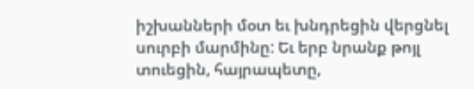իշխանների մօտ եւ խնդրեցին վերցնել սուրբի մարմինը: Եւ երբ նրանք թոյլ տուեցին, հայրապետը,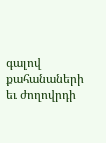գալով քահանաների եւ ժողովրդի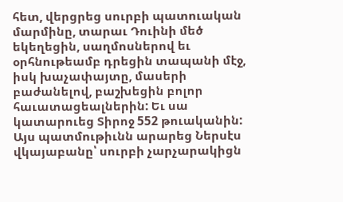հետ, վերցրեց սուրբի պատուական մարմինը, տարաւ Դուինի մեծ եկեղեցին, սաղմոսներով եւ օրհնութեամբ դրեցին տապանի մէջ, իսկ խաչափայտը, մասերի բաժանելով, բաշխեցին բոլոր հաւատացեալներին: Եւ սա կատարուեց Տիրոջ 552 թուականին: Այս պատմութիւնն արարեց Ներսէս վկայաբանը՝ սուրբի չարչարակիցն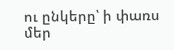ու ընկերը՝ ի փառս մեր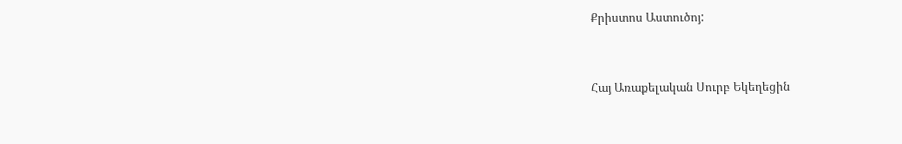Քրիստոս Աստուծոյ:



Հայ Առաքելական Սուրբ Եկեղեցին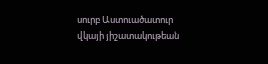սուրբ Աստուածատուր վկայի յիշատակութեան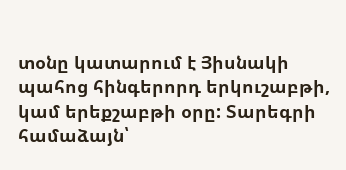տօնը կատարում է Յիսնակի պահոց հինգերորդ երկուշաբթի, կամ երեքշաբթի օրը: Տարեգրի համաձայն՝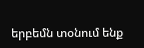երբեմն տօնում ենք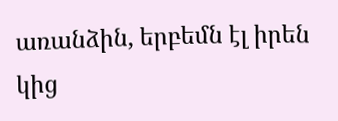առանձին, երբեմն էլ իրեն կից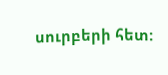սուրբերի հետ: